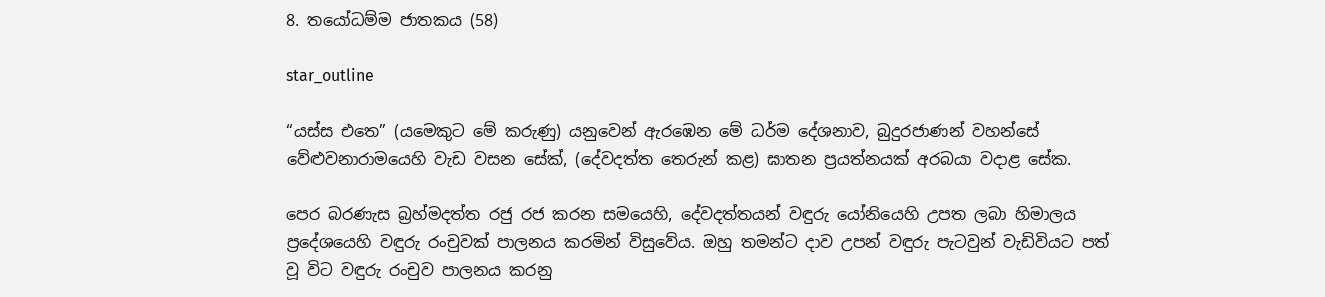8. තයෝධම්ම ජාතකය (58)

star_outline

“යස්ස එතෙ” (යමෙකුට මේ කරුණු) යනුවෙන් ඇරඹෙන මේ ධර්ම දේශනාව, බුදුරජාණන් වහන්සේ වේළුවනාරාමයෙහි වැඩ වසන සේක්, (දේවදත්ත තෙරුන් කළ) ඝාතන ප්‍රයත්නයක් අරබයා වදාළ සේක.

පෙර බරණැස බ්‍රහ්මදත්ත රජු රජ කරන සමයෙහි, දේවදත්තයන් වඳුරු යෝනියෙහි උපත ලබා හිමාලය ප්‍රදේශයෙහි වඳුරු රංචුවක් පාලනය කරමින් විසුවේය. ඔහු තමන්ට දාව උපන් වඳුරු පැටවුන් වැඩිවියට පත් වූ විට වඳුරු රංචුව පාලනය කරනු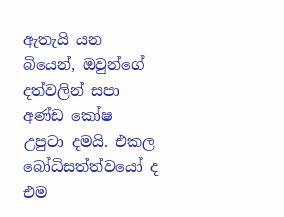ඇතැයි යන බියෙන්, ඔවුන්ගේ දත්වලින් සපා අණ්ඩ කෝෂ උපුටා දමයි. එකල බෝධිසත්ත්වයෝ ද එම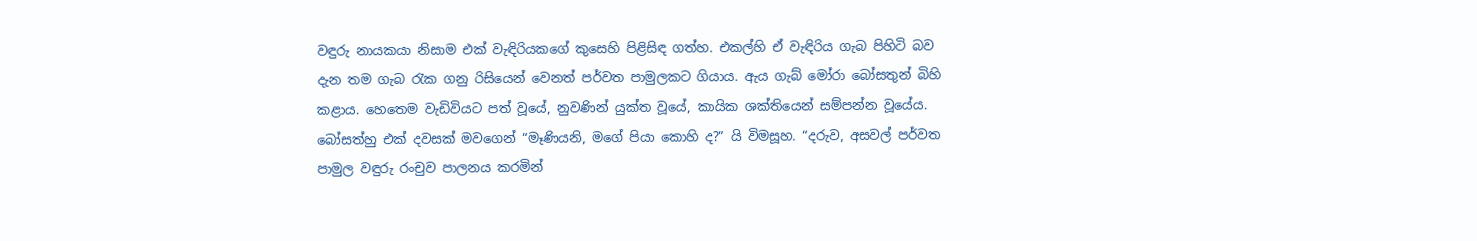වඳුරු නායකයා නිසාම එක් වැඳිරියකගේ කුසෙහි පිළිසිඳ ගත්හ. එකල්හි ඒ වැඳිරිය ගැබ පිහිටි බව දැන තම ගැබ රැක ගනු රිසියෙන් වෙනත් පර්වත පාමුලකට ගියාය. ඇය ගැබ් මෝරා බෝසතුන් බිහි කළාය. හෙතෙම වැඩිවියට පත් වූයේ, නුවණින් යුක්ත වූයේ, කායික ශක්තියෙන් සම්පන්න වූයේය. බෝසත්හු එක් දවසක් මවගෙන් “මෑණියනි, මගේ පියා කොහි ද?” යි විමසූහ. “දරුව, අසවල් පර්වත පාමුල වඳුරු රංචුව පාලනය කරමින්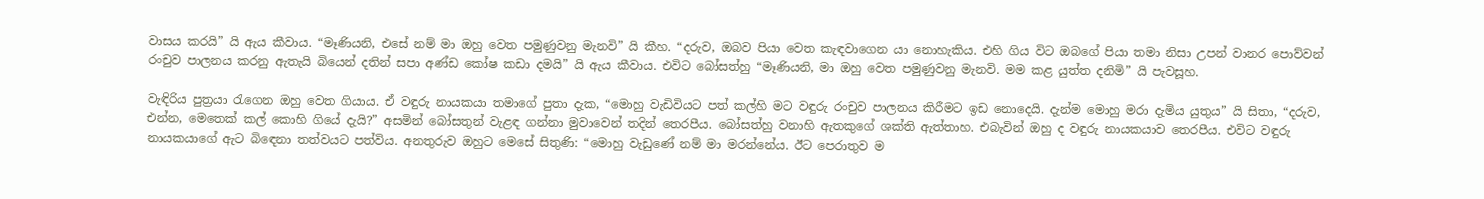වාසය කරයි” යි ඇය කීවාය. “මෑණියනි, එසේ නම් මා ඔහු වෙත පමුණුවනු මැනවි” යි කීහ. “දරුව, ඔබව පියා වෙත කැඳවාගෙන යා නොහැකිය. එහි ගිය විට ඔබගේ පියා තමා නිසා උපන් වානර පොව්වන් රංචුව පාලනය කරනු ඇතැයි බියෙන් දතින් සපා අණ්ඩ කෝෂ කඩා දමයි” යි ඇය කීවාය. එවිට බෝසත්හු “මෑණියනි, මා ඔහු වෙත පමුණුවනු මැනවි. මම කළ යුත්ත දනිමි” යි පැවසූහ.

වැඳිරිය පුත්‍රයා රැගෙන ඔහු වෙත ගියාය. ඒ වඳුරු නායකයා තමාගේ පුතා දැක, “මොහු වැඩිවියට පත් කල්හි මට වඳුරු රංචුව පාලනය කිරීමට ඉඩ නොදෙයි. දැන්ම මොහු මරා දැමිය යුතුය” යි සිතා, “දරුව, එන්න, මෙතෙක් කල් කොහි ගියේ දැයි?” අසමින් බෝසතුන් වැළඳ ගන්නා මුවාවෙන් තදින් තෙරපීය. බෝසත්හු වනාහි ඇතකුගේ ශක්ති ඇත්තාහ. එබැවින් ඔහු ද වඳුරු නායකයාව තෙරපීය. එවිට වඳුරු නායකයාගේ ඇට බිඳෙනා තත්වයට පත්විය. අනතුරුව ඔහුට මෙසේ සිතුණි: “මොහු වැඩුණේ නම් මා මරන්නේය. ඊට පෙරාතුව ම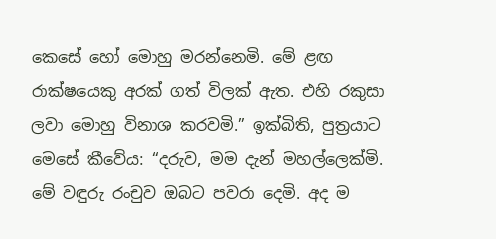කෙසේ හෝ මොහු මරන්නෙමි. මේ ළඟ රාක්ෂයෙකු අරක් ගත් විලක් ඇත. එහි රකුසා ලවා මොහු විනාශ කරවමි.” ඉක්බිති, පුත්‍රයාට මෙසේ කීවේය: “දරුව, මම දැන් මහල්ලෙක්මි. මේ වඳුරු රංචුව ඔබට පවරා දෙමි. අද ම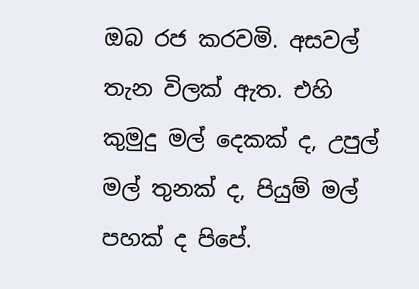ඔබ රජ කරවමි. අසවල් තැන විලක් ඇත. එහි කුමුදු මල් දෙකක් ද, උපුල් මල් තුනක් ද, පියුම් මල් පහක් ද පිපේ.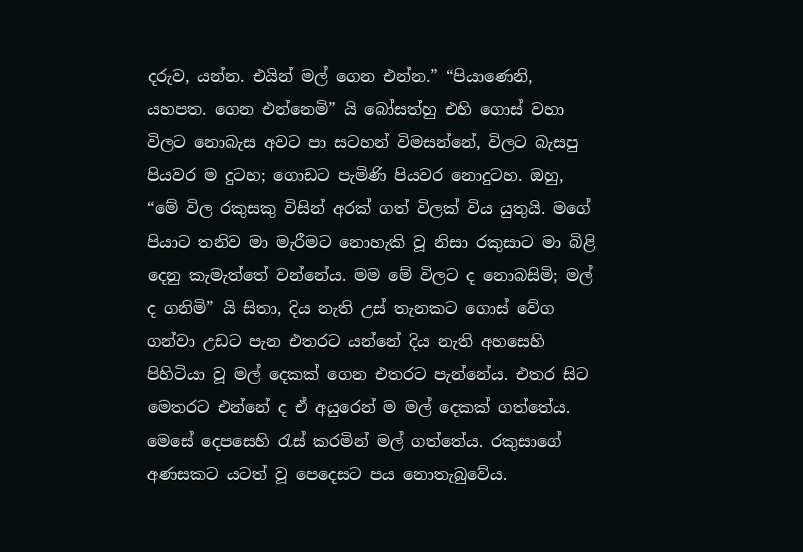දරුව, යන්න. එයින් මල් ගෙන එන්න.” “පියාණෙනි, යහපත. ගෙන එන්නෙමි” යි බෝසත්හු එහි ගොස් වහා විලට නොබැස අවට පා සටහන් විමසන්නේ, විලට බැසපු පියවර ම දුටහ; ගොඩට පැමිණි පියවර නොදුටහ. ඔහු, “මේ විල රකුසකු විසින් අරක් ගත් විලක් විය යුතුයි. මගේ පියාට තනිව මා මැරීමට නොහැකි වූ නිසා රකුසාට මා බිළි දෙනු කැමැත්තේ වන්නේය. මම මේ විලට ද නොබසිමි; මල් ද ගනිමි” යි සිතා, දිය නැති උස් තැනකට ගොස් වේග ගන්වා උඩට පැන එතරට යන්නේ දිය නැති අහසෙහි පිහිටියා වූ මල් දෙකක් ගෙන එතරට පැන්නේය. එතර සිට මෙතරට එන්නේ ද ඒ අයුරෙන් ම මල් දෙකක් ගත්තේය. මෙසේ දෙපසෙහි රැස් කරමින් මල් ගත්තේය. රකුසාගේ අණසකට යටත් වූ පෙදෙසට පය නොතැබුවේය.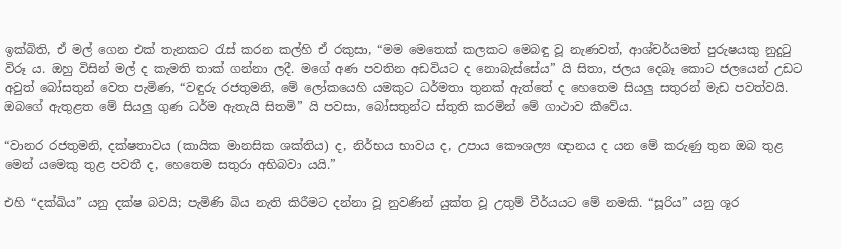ඉක්බිති, ඒ මල් ගෙන එක් තැනකට රැස් කරන කල්හි ඒ රකුසා, “මම මෙතෙක් කලකට මෙබඳු වූ නැණවත්, ආශ්චර්යමත් පුරුෂයකු නුදුටු විරූ ය. ඔහු විසින් මල් ද කැමති තාක් ගන්නා ලදී. මගේ අණ පවතින අඩවියට ද නොබැස්සේය” යි සිතා, ජලය දෙබෑ කොට ජලයෙන් උඩට අවුත් බෝසතුන් වෙත පැමිණ, “වඳුරු රජතුමනි, මේ ලෝකයෙහි යමකුට ධර්මතා තුනක් ඇත්තේ ද හෙතෙම සියලු සතුරන් මැඩ පවත්වයි. ඔබගේ ඇතුළත මේ සියලු ගුණ ධර්ම ඇතැයි සිතමි” යි පවසා, බෝසතුන්ට ස්තුති කරමින් මේ ගාථාව කීවේය.

“වානර රජතුමනි, දක්ෂතාවය (කායික මානසික ශක්තිය) ද, නිර්භය භාවය ද, උපාය කෞශල්‍ය ඥානය ද යන මේ කරුණු තුන ඔබ තුළ මෙන් යමෙකු තුළ පවතී ද, හෙතෙම සතුරා අභිබවා යයි.”

එහි “දක්ඛිය” යනු දක්ෂ බවයි; පැමිණි බිය නැති කිරීමට දන්නා වූ නුවණින් යුක්ත වූ උතුම් වීර්යයට මේ නමකි. “සූරිය” යනු ශූර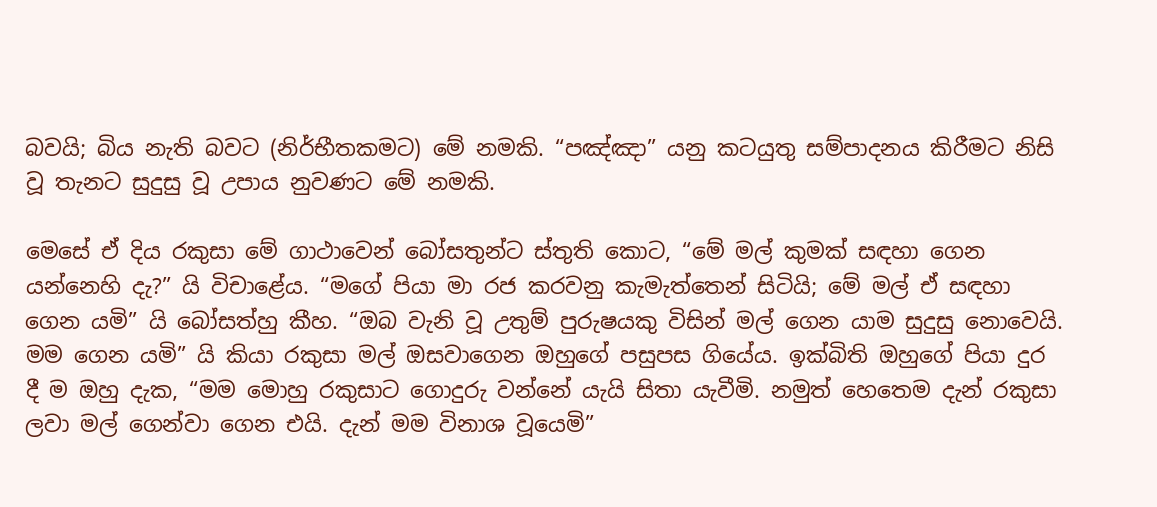බවයි; බිය නැති බවට (නිර්භීතකමට) මේ නමකි. “පඤ්ඤා” යනු කටයුතු සම්පාදනය කිරීමට නිසි වූ තැනට සුදුසු වූ උපාය නුවණට මේ නමකි.

මෙසේ ඒ දිය රකුසා මේ ගාථාවෙන් බෝසතුන්ට ස්තුති කොට, “මේ මල් කුමක් සඳහා ගෙන යන්නෙහි දැ?” යි විචාළේය. “මගේ පියා මා රජ කරවනු කැමැත්තෙන් සිටියි; මේ මල් ඒ සඳහා ගෙන යමි” යි බෝසත්හු කීහ. “ඔබ වැනි වූ උතුම් පුරුෂයකු විසින් මල් ගෙන යාම සුදුසු නොවෙයි. මම ගෙන යමි” යි කියා රකුසා මල් ඔසවාගෙන ඔහුගේ පසුපස ගියේය. ඉක්බිති ඔහුගේ පියා දුර දී ම ඔහු දැක, “මම මොහු රකුසාට ගොදුරු වන්නේ යැයි සිතා යැවීමි. නමුත් හෙතෙම දැන් රකුසා ලවා මල් ගෙන්වා ගෙන එයි. දැන් මම විනාශ වූයෙමි”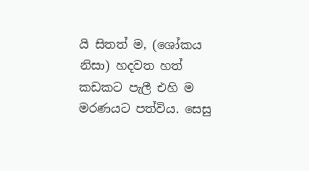යි සිතත් ම, (ශෝකය නිසා) හදවත හත් කඩකට පැලී එහි ම මරණයට පත්විය. සෙසු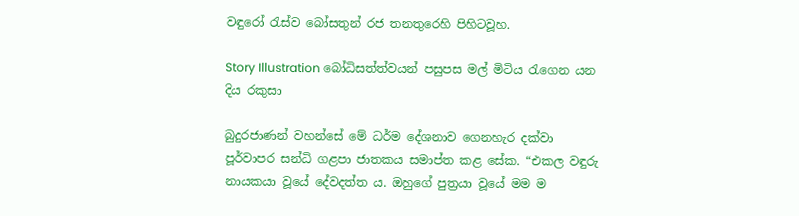වඳුරෝ රැස්ව බෝසතුන් රජ තනතුරෙහි පිහිටවූහ.

Story Illustration බෝධිසත්ත්වයන් පසුපස මල් මිටිය රැගෙන යන දිය රකුසා

බුදුරජාණන් වහන්සේ මේ ධර්ම දේශනාව ගෙනහැර දක්වා පූර්වාපර සන්ධි ගළපා ජාතකය සමාප්ත කළ සේක. “එකල වඳුරු නායකයා වූයේ දේවදත්ත ය. ඔහුගේ පුත්‍රයා වූයේ මම ම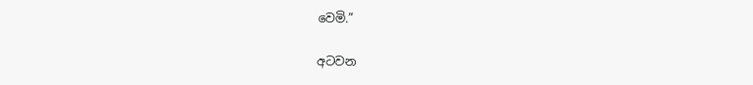වෙමි.”

අටවන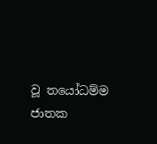වූ තයෝධම්ම ජාතක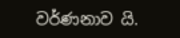වර්ණනාව යි.